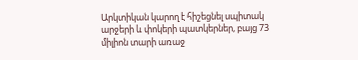Արկտիկան կարող է հիշեցնել սպիտակ արջերի և փոկերի պատկերներ, բայց 73 միլիոն տարի առաջ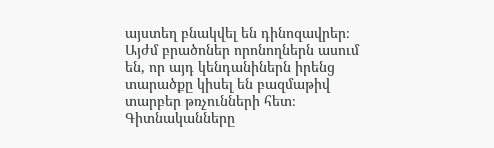այստեղ բնակվել են դինոզավրեր։ Այժմ բրածոներ որոնողներն ասում են, որ այդ կենդանիներն իրենց տարածքը կիսել են բազմաթիվ տարբեր թռչունների հետ։ Գիտնականները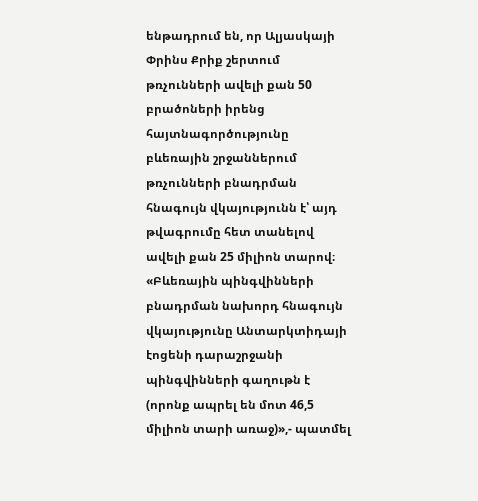ենթադրում են, որ Ալյասկայի Փրինս Քրիք շերտում թռչունների ավելի քան 50 բրածոների իրենց հայտնագործությունը բևեռային շրջաններում թռչունների բնադրման հնագույն վկայությունն է՝ այդ թվագրումը հետ տանելով ավելի քան 25 միլիոն տարով։
«Բևեռային պինգվինների բնադրման նախորդ հնագույն վկայությունը Անտարկտիդայի էոցենի դարաշրջանի պինգվինների գաղութն է (որոնք ապրել են մոտ 46,5 միլիոն տարի առաջ)»,- պատմել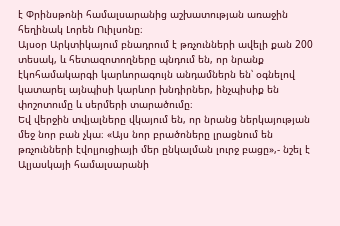է Փրինսթոնի համալսարանից աշխատության առաջին հեղինակ Լորեն Ուիլսոնը։
Այսօր Արկտիկայում բնադրում է թռչունների ավելի քան 200 տեսակ, և հետազոտողները պնդում են, որ նրանք էկոհամակարգի կարևորագույն անդամներն են՝ օգնելով կատարել այնպիսի կարևոր խնդիրներ, ինչպիսիք են փոշոտումը և սերմերի տարածումը։
Եվ վերջին տվյալները վկայում են, որ նրանց ներկայության մեջ նոր բան չկա։ «Այս նոր բրածոները լրացնում են թռչունների էվոլյուցիայի մեր ընկալման լուրջ բացը»,- նշել է Ալյասկայի համալսարանի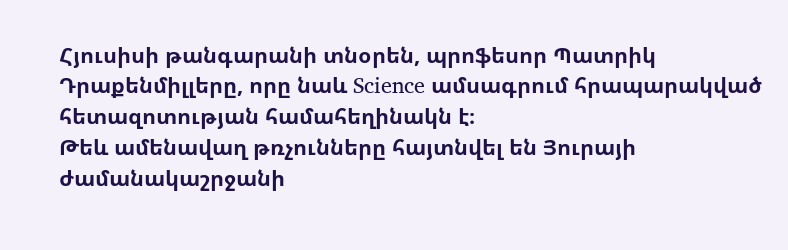Հյուսիսի թանգարանի տնօրեն, պրոֆեսոր Պատրիկ Դրաքենմիլլերը, որը նաև Science ամսագրում հրապարակված հետազոտության համահեղինակն է։
Թեև ամենավաղ թռչունները հայտնվել են Յուրայի ժամանակաշրջանի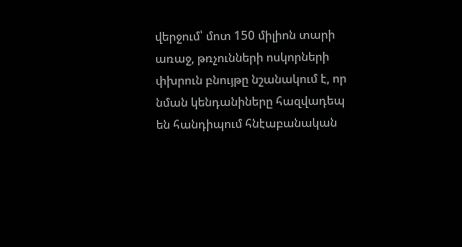վերջում՝ մոտ 150 միլիոն տարի առաջ, թռչունների ոսկորների փխրուն բնույթը նշանակում է, որ նման կենդանիները հազվադեպ են հանդիպում հնէաբանական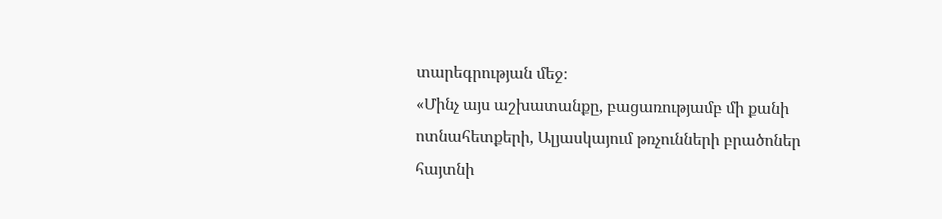տարեգրության մեջ։
«Մինչ այս աշխատանքը, բացառությամբ մի քանի ոտնահետքերի, Ալյասկայում թռչունների բրածոներ հայտնի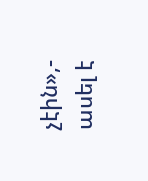չէին»,- ասել է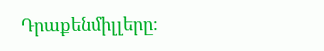Դրաքենմիլլերը։